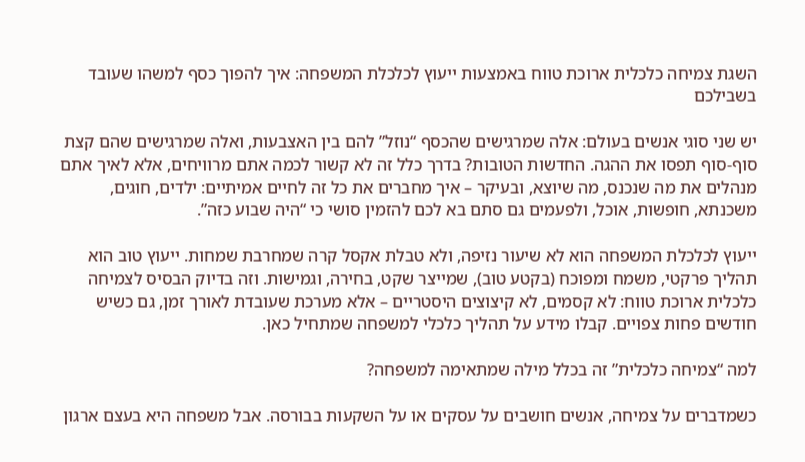השגת צמיחה כלכלית ארוכת טווח באמצעות ייעוץ לכלכלת המשפחה: איך להפוך כסף למשהו שעובד בשבילכם

יש שני סוגי אנשים בעולם: אלה שמרגישים שהכסף “נוזל” להם בין האצבעות, ואלה שמרגישים שהם קצת סוף-סוף תפסו את ההגה. החדשות הטובות? בדרך כלל זה לא קשור לכמה אתם מרוויחים, אלא לאיך אתם מנהלים את מה שנכנס, מה שיוצא, ובעיקר – איך מחברים את כל זה לחיים אמיתיים: ילדים, חוגים, משכנתא, חופשות, אוכל, ולפעמים גם סתם בא לכם להזמין סושי כי “היה שבוע כזה”.

ייעוץ לכלכלת המשפחה הוא לא שיעור נזיפה, ולא טבלת אקסל קרה שמחרבת שמחות. ייעוץ טוב הוא תהליך פרקטי, משמח ומפוכח (בקטע טוב), שמייצר שקט, בחירה, וגמישות. וזה בדיוק הבסיס לצמיחה כלכלית ארוכת טווח: לא קסמים, לא קיצוצים היסטריים – אלא מערכת שעובדת לאורך זמן, גם כשיש חודשים פחות צפויים. קבלו מידע על תהליך כלכלי למשפחה שמתחיל כאן.

למה “צמיחה כלכלית” זה בכלל מילה שמתאימה למשפחה?

כשמדברים על צמיחה, אנשים חושבים על עסקים או על השקעות בבורסה. אבל משפחה היא בעצם ארגון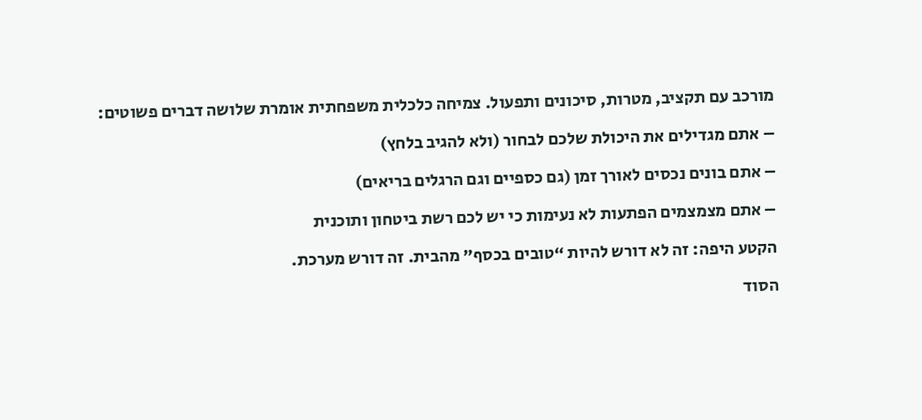מורכב עם תקציב, מטרות, סיכונים ותפעול. צמיחה כלכלית משפחתית אומרת שלושה דברים פשוטים:

– אתם מגדילים את היכולת שלכם לבחור (ולא להגיב בלחץ)

– אתם בונים נכסים לאורך זמן (גם כספיים וגם הרגלים בריאים)

– אתם מצמצמים הפתעות לא נעימות כי יש לכם רשת ביטחון ותוכנית

הקטע היפה: זה לא דורש להיות “טובים בכסף” מהבית. זה דורש מערכת.

הסוד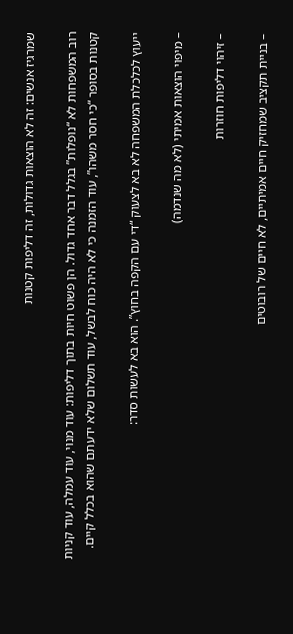שמרגיז אנשים: זה לא הוצאות גדולות, זה דליפות קטנות

רוב המשפחות לא “נופלות” בגלל דבר אחד גדול. הן פשוט חיות בתוך דליפות: עוד מנוי, עוד עמלה, עוד קניות קטנות בסופר “כי חסר משהו”, עוד הזמנה כי לא היה כוח לבשל, עוד תשלום שלא ידעתם שהוא בכלל קיים.

ייעוץ לכלכלת המשפחה לא בא לצעוק “די עם הקפה בחוץ”. הוא בא לעשות סדר:

– מיפוי הוצאות אמיתי (לא מה שנדמה)

– זיהוי דליפות חוזרות

– בניית תקציב שמחזיק חיים אמיתיים, לא חיים של רובוטים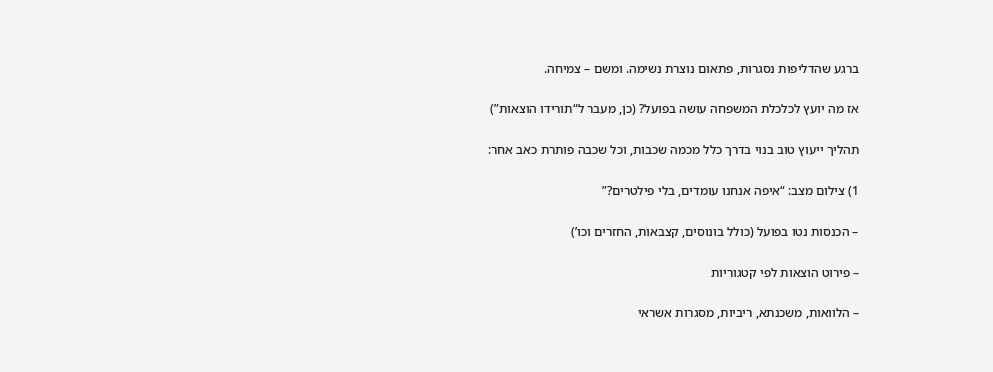ברגע שהדליפות נסגרות, פתאום נוצרת נשימה. ומשם – צמיחה.

אז מה יועץ לכלכלת המשפחה עושה בפועל? (כן, מעבר ל“תורידו הוצאות”)

תהליך ייעוץ טוב בנוי בדרך כלל מכמה שכבות, וכל שכבה פותרת כאב אחר:

1) צילום מצב: “איפה אנחנו עומדים, בלי פילטרים?”

– הכנסות נטו בפועל (כולל בונוסים, קצבאות, החזרים וכו’)

– פירוט הוצאות לפי קטגוריות

– הלוואות, משכנתא, ריביות, מסגרות אשראי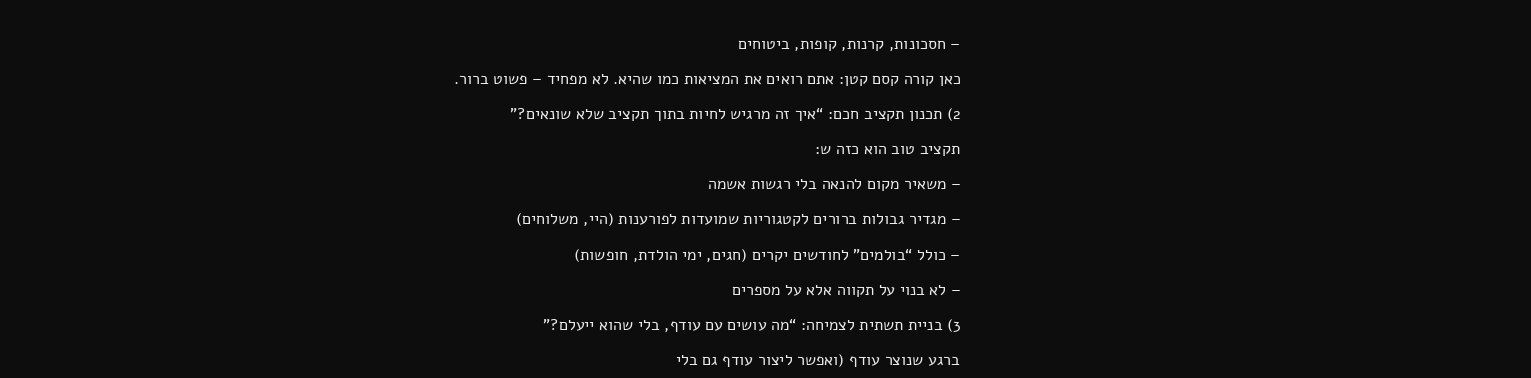– חסכונות, קרנות, קופות, ביטוחים

כאן קורה קסם קטן: אתם רואים את המציאות כמו שהיא. לא מפחיד – פשוט ברור.

2) תכנון תקציב חכם: “איך זה מרגיש לחיות בתוך תקציב שלא שונאים?”

תקציב טוב הוא כזה ש:

– משאיר מקום להנאה בלי רגשות אשמה

– מגדיר גבולות ברורים לקטגוריות שמועדות לפורענות (היי, משלוחים)

– כולל “בולמים” לחודשים יקרים (חגים, ימי הולדת, חופשות)

– לא בנוי על תקווה אלא על מספרים

3) בניית תשתית לצמיחה: “מה עושים עם עודף, בלי שהוא ייעלם?”

ברגע שנוצר עודף (ואפשר ליצור עודף גם בלי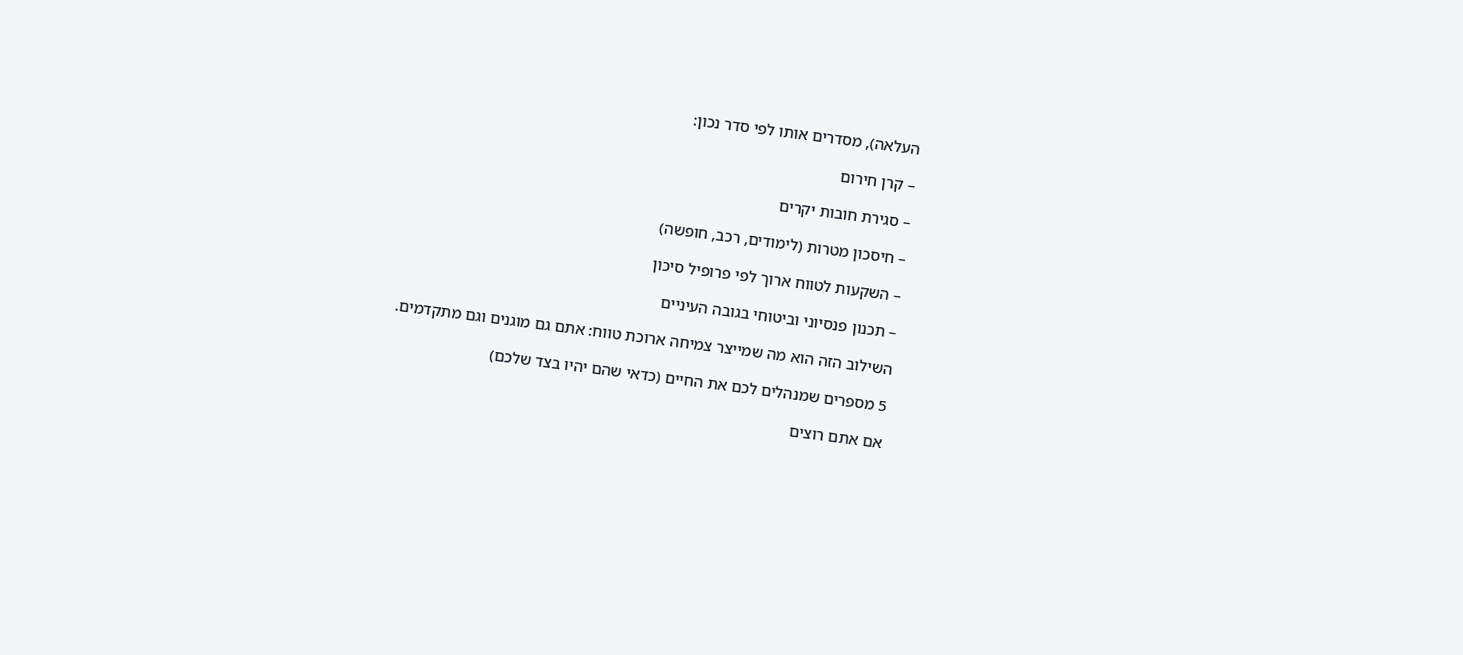העלאה), מסדרים אותו לפי סדר נכון:

– קרן חירום

– סגירת חובות יקרים

– חיסכון מטרות (לימודים, רכב, חופשה)

– השקעות לטווח ארוך לפי פרופיל סיכון

– תכנון פנסיוני וביטוחי בגובה העיניים

השילוב הזה הוא מה שמייצר צמיחה ארוכת טווח: אתם גם מוגנים וגם מתקדמים.

5 מספרים שמנהלים לכם את החיים (כדאי שהם יהיו בצד שלכם)

אם אתם רוצים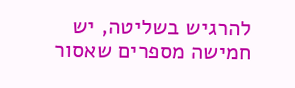להרגיש בשליטה, יש חמישה מספרים שאסור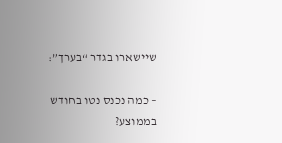שיישארו בגדר “בערך”:

– כמה נכנס נטו בחודש בממוצע?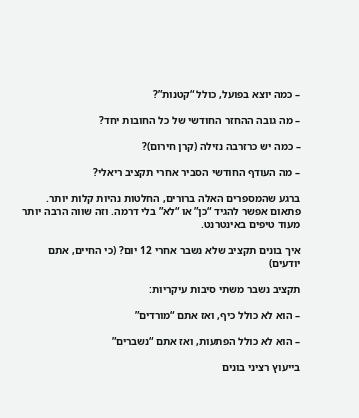– כמה יוצא בפועל, כולל “קטנות”?

– מה גובה ההחזר החודשי של כל החובות יחד?

– כמה יש כרזרבה נזילה (קרן חירום)?

– מה העודף החודשי הסביר אחרי תקציב ריאלי?

ברגע שהמספרים האלה ברורים, החלטות נהיות קלות יותר. פתאום אפשר להגיד “כן” או “לא” בלי דרמה. וזה שווה הרבה יותר מעוד טיפים באינטרנט.

איך בונים תקציב שלא נשבר אחרי 12 יום? (כי החיים, אתם יודעים)

תקציב נשבר משתי סיבות עיקריות:

– הוא לא כולל כיף, ואז אתם “מורדים”

– הוא לא כולל הפתעות, ואז אתם “נשברים”

בייעוץ רציני בונים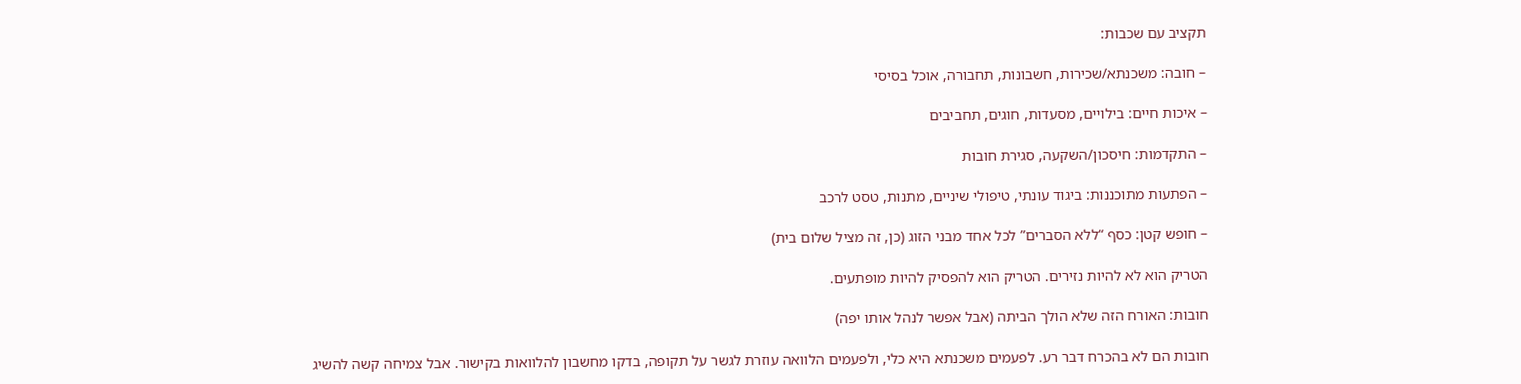תקציב עם שכבות:

– חובה: משכנתא/שכירות, חשבונות, תחבורה, אוכל בסיסי

– איכות חיים: בילויים, מסעדות, חוגים, תחביבים

– התקדמות: חיסכון/השקעה, סגירת חובות

– הפתעות מתוכננות: ביגוד עונתי, טיפולי שיניים, מתנות, טסט לרכב

– חופש קטן: כסף “ללא הסברים” לכל אחד מבני הזוג (כן, זה מציל שלום בית)

הטריק הוא לא להיות נזירים. הטריק הוא להפסיק להיות מופתעים.

חובות: האורח הזה שלא הולך הביתה (אבל אפשר לנהל אותו יפה)

חובות הם לא בהכרח דבר רע. לפעמים משכנתא היא כלי, ולפעמים הלוואה עוזרת לגשר על תקופה, בדקו מחשבון להלוואות בקישור. אבל צמיחה קשה להשיג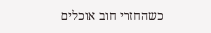כשהחזרי חוב אוכלים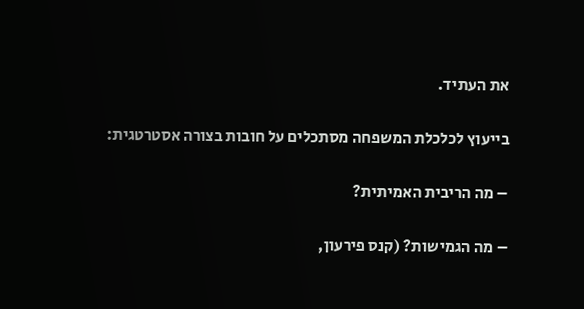את העתיד.

בייעוץ לכלכלת המשפחה מסתכלים על חובות בצורה אסטרטגית:

– מה הריבית האמיתית?

– מה הגמישות? (קנס פירעון,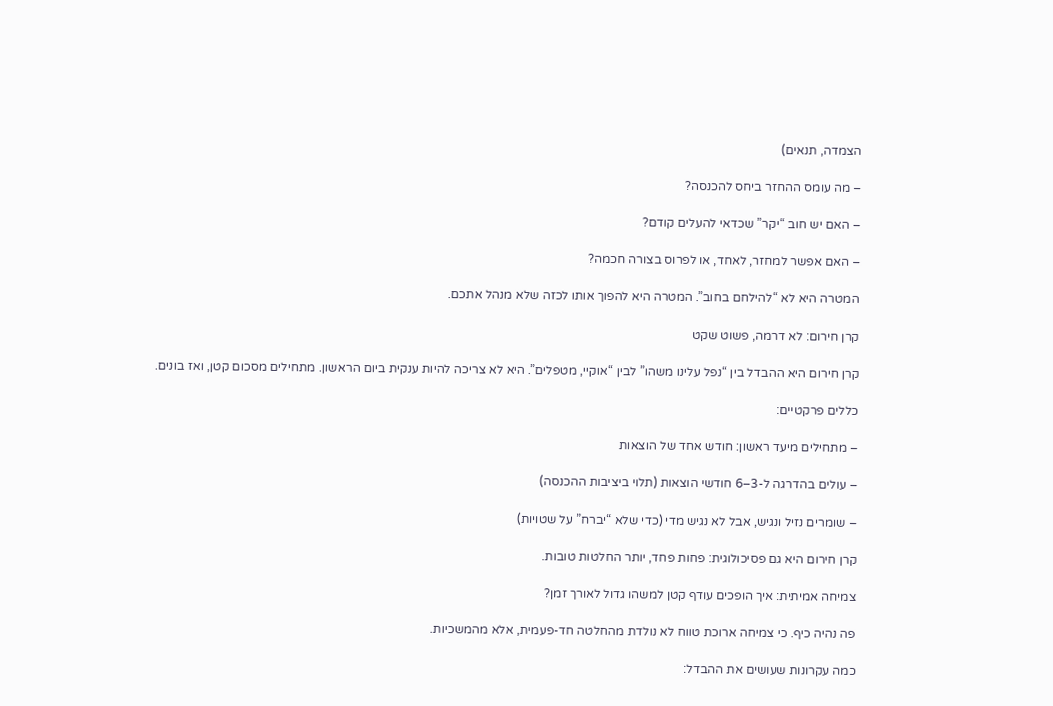הצמדה, תנאים)

– מה עומס ההחזר ביחס להכנסה?

– האם יש חוב “יקר” שכדאי להעלים קודם?

– האם אפשר למחזר, לאחד, או לפרוס בצורה חכמה?

המטרה היא לא “להילחם בחוב”. המטרה היא להפוך אותו לכזה שלא מנהל אתכם.

קרן חירום: לא דרמה, פשוט שקט

קרן חירום היא ההבדל בין “נפל עלינו משהו” לבין “אוקיי, מטפלים”. היא לא צריכה להיות ענקית ביום הראשון. מתחילים מסכום קטן, ואז בונים.

כללים פרקטיים:

– מתחילים מיעד ראשון: חודש אחד של הוצאות

– עולים בהדרגה ל-3–6 חודשי הוצאות (תלוי ביציבות ההכנסה)

– שומרים נזיל ונגיש, אבל לא נגיש מדי (כדי שלא “יברח” על שטויות)

קרן חירום היא גם פסיכולוגית: פחות פחד, יותר החלטות טובות.

צמיחה אמיתית: איך הופכים עודף קטן למשהו גדול לאורך זמן?

פה נהיה כיף. כי צמיחה ארוכת טווח לא נולדת מהחלטה חד-פעמית, אלא מהמשכיות.

כמה עקרונות שעושים את ההבדל: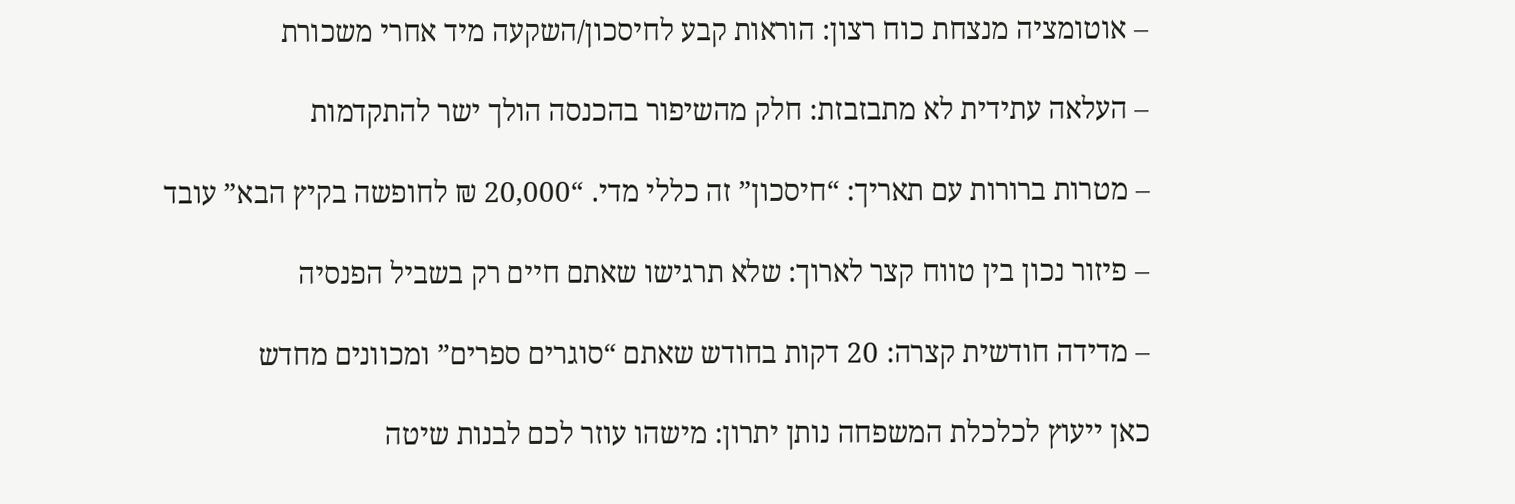– אוטומציה מנצחת כוח רצון: הוראות קבע לחיסכון/השקעה מיד אחרי משכורת

– העלאה עתידית לא מתבזבזת: חלק מהשיפור בהכנסה הולך ישר להתקדמות

– מטרות ברורות עם תאריך: “חיסכון” זה כללי מדי. “20,000 ₪ לחופשה בקיץ הבא” עובד

– פיזור נכון בין טווח קצר לארוך: שלא תרגישו שאתם חיים רק בשביל הפנסיה

– מדידה חודשית קצרה: 20 דקות בחודש שאתם “סוגרים ספרים” ומכוונים מחדש

כאן ייעוץ לכלכלת המשפחה נותן יתרון: מישהו עוזר לכם לבנות שיטה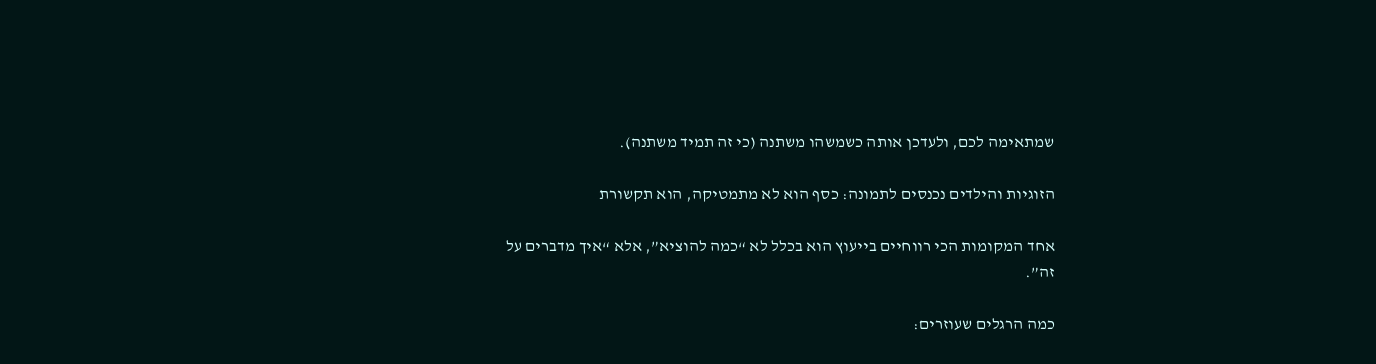שמתאימה לכם, ולעדכן אותה כשמשהו משתנה (כי זה תמיד משתנה).

הזוגיות והילדים נכנסים לתמונה: כסף הוא לא מתמטיקה, הוא תקשורת

אחד המקומות הכי רווחיים בייעוץ הוא בכלל לא “כמה להוציא”, אלא “איך מדברים על זה”.

כמה הרגלים שעוזרים: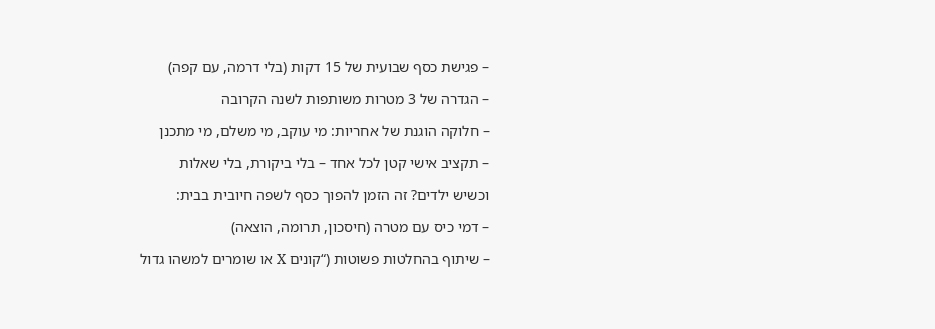– פגישת כסף שבועית של 15 דקות (בלי דרמה, עם קפה)

– הגדרה של 3 מטרות משותפות לשנה הקרובה

– חלוקה הוגנת של אחריות: מי עוקב, מי משלם, מי מתכנן

– תקציב אישי קטן לכל אחד – בלי ביקורת, בלי שאלות

וכשיש ילדים? זה הזמן להפוך כסף לשפה חיובית בבית:

– דמי כיס עם מטרה (חיסכון, תרומה, הוצאה)

– שיתוף בהחלטות פשוטות (“קונים X או שומרים למשהו גדול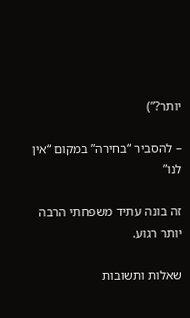יותר?”)

– להסביר “בחירה” במקום “אין לנו”

זה בונה עתיד משפחתי הרבה יותר רגוע.

שאלות ותשובות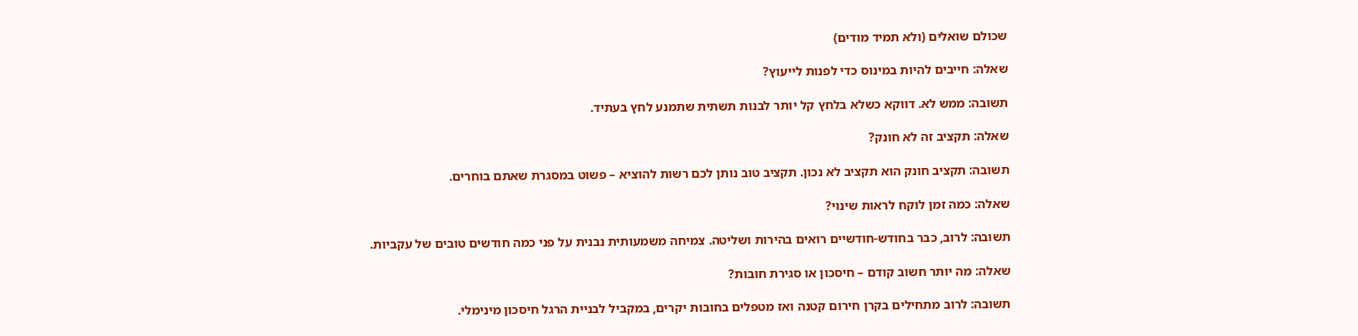שכולם שואלים (ולא תמיד מודים)

שאלה: חייבים להיות במינוס כדי לפנות לייעוץ?

תשובה: ממש לא. דווקא כשלא בלחץ קל יותר לבנות תשתית שתמנע לחץ בעתיד.

שאלה: תקציב זה לא חונק?

תשובה: תקציב חונק הוא תקציב לא נכון. תקציב טוב נותן לכם רשות להוציא – פשוט במסגרת שאתם בוחרים.

שאלה: כמה זמן לוקח לראות שינוי?

תשובה: לרוב, כבר בחודש-חודשיים רואים בהירות ושליטה. צמיחה משמעותית נבנית על פני כמה חודשים טובים של עקביות.

שאלה: מה יותר חשוב קודם – חיסכון או סגירת חובות?

תשובה: לרוב מתחילים בקרן חירום קטנה ואז מטפלים בחובות יקרים, במקביל לבניית הרגל חיסכון מינימלי.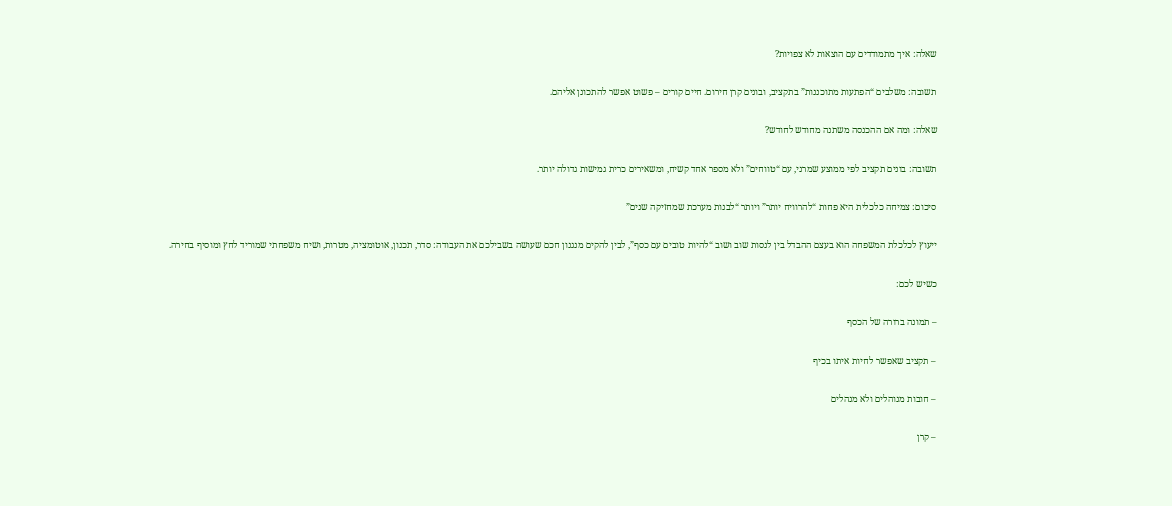שאלה: איך מתמודדים עם הוצאות לא צפויות?

תשובה: משלבים “הפתעות מתוכננות” בתקציב, ובונים קרן חירום. חיים קורים – פשוט אפשר להתכונן אליהם.

שאלה: ומה אם ההכנסה משתנה מחודש לחודש?

תשובה: בונים תקציב לפי ממוצע שמרני, עם “טווחים” ולא מספר אחד קשיח, ומשאירים כרית גמישות גדולה יותר.

סיכום: צמיחה כלכלית היא פחות “להרוויח יותר” ויותר “לבנות מערכת שמחזיקה שנים”

ייעוץ לכלכלת המשפחה הוא בעצם ההבדל בין לנסות שוב ושוב “להיות טובים עם כסף”, לבין להקים מנגנון חכם שעושה בשבילכם את העבודה: סדר, תכנון, אוטומציה, מטרות, ושיח משפחתי שמוריד לחץ ומוסיף בחירה.

כשיש לכם:

– תמונה ברורה של הכסף

– תקציב שאפשר לחיות איתו בכיף

– חובות מנוהלים ולא מנהלים

– קרן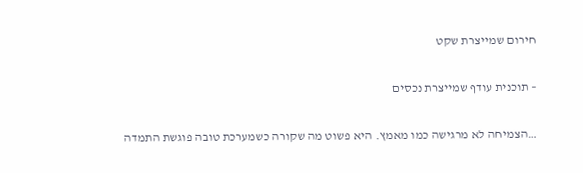חירום שמייצרת שקט

– תוכנית עודף שמייצרת נכסים

…הצמיחה לא מרגישה כמו מאמץ. היא פשוט מה שקורה כשמערכת טובה פוגשת התמדה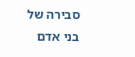סבירה של בני אדם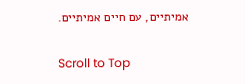אמיתיים, עם חיים אמיתיים.

Scroll to Top